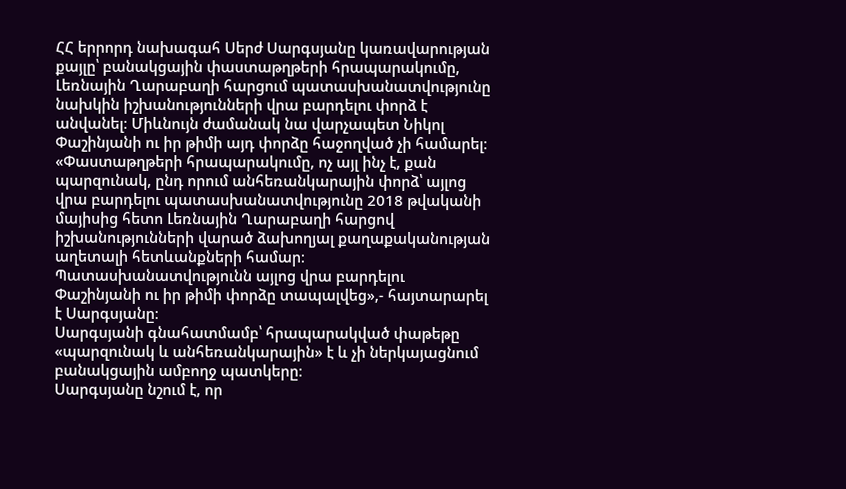ՀՀ երրորդ նախագահ Սերժ Սարգսյանը կառավարության քայլը՝ բանակցային փաստաթղթերի հրապարակումը, Լեռնային Ղարաբաղի հարցում պատասխանատվությունը նախկին իշխանությունների վրա բարդելու փորձ է անվանել։ Միևնույն ժամանակ նա վարչապետ Նիկոլ Փաշինյանի ու իր թիմի այդ փորձը հաջողված չի համարել։
«Փաստաթղթերի հրապարակումը, ոչ այլ ինչ է, քան պարզունակ, ընդ որում անհեռանկարային փորձ՝ այլոց վրա բարդելու պատասխանատվությունը 2018 թվականի մայիսից հետո Լեռնային Ղարաբաղի հարցով իշխանությունների վարած ձախողյալ քաղաքականության աղետալի հետևանքների համար։ Պատասխանատվությունն այլոց վրա բարդելու Փաշինյանի ու իր թիմի փորձը տապալվեց»,- հայտարարել է Սարգսյանը։
Սարգսյանի գնահատմամբ՝ հրապարակված փաթեթը «պարզունակ և անհեռանկարային» է և չի ներկայացնում բանակցային ամբողջ պատկերը։
Սարգսյանը նշում է, որ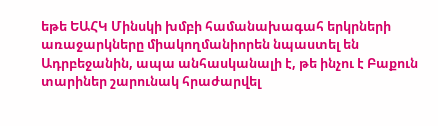եթե ԵԱՀԿ Մինսկի խմբի համանախագահ երկրների առաջարկները միակողմանիորեն նպաստել են Ադրբեջանին, ապա անհասկանալի է, թե ինչու է Բաքուն տարիներ շարունակ հրաժարվել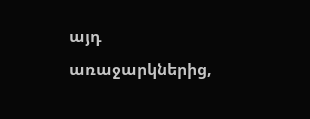այդ առաջարկներից,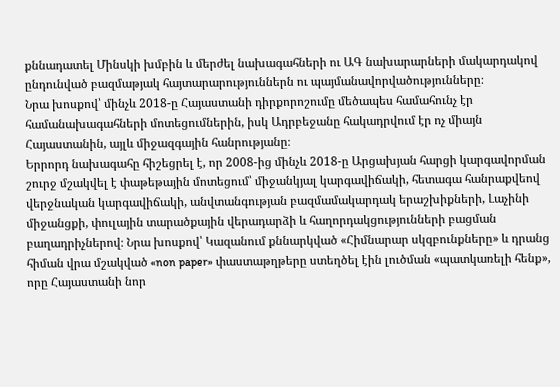քննադատել Մինսկի խմբին և մերժել նախագահների ու ԱԳ նախարարների մակարդակով ընդունված բազմաթյակ հայտարարություններն ու պայմանավորվածությունները։
Նրա խոսքով՝ մինչև 2018-ը Հայաստանի դիրքորոշումը մեծապես համահունչ էր համանախագահների մոտեցումներին, իսկ Ադրբեջանը հակադրվում էր ոչ միայն Հայաստանին, այլև միջազգային հանրությանը։
Երրորդ նախագահը հիշեցրել է, որ 2008-ից մինչև 2018-ը Արցախյան հարցի կարգավորման շուրջ մշակվել է փաթեթային մոտեցում՝ միջանկյալ կարգավիճակի, հետագա հանրաքվեով վերջնական կարգավիճակի, անվտանգության բազմամակարդակ երաշխիքների, Լաչինի միջանցքի, փուլային տարածքային վերադարձի և հաղորդակցությունների բացման բաղադրիչներով։ Նրա խոսքով՝ Կազանում քննարկված «Հիմնարար սկզբունքները» և դրանց հիման վրա մշակված «non paper» փաստաթղթերը ստեղծել էին լուծման «պատկառելի հենք», որը Հայաստանի նոր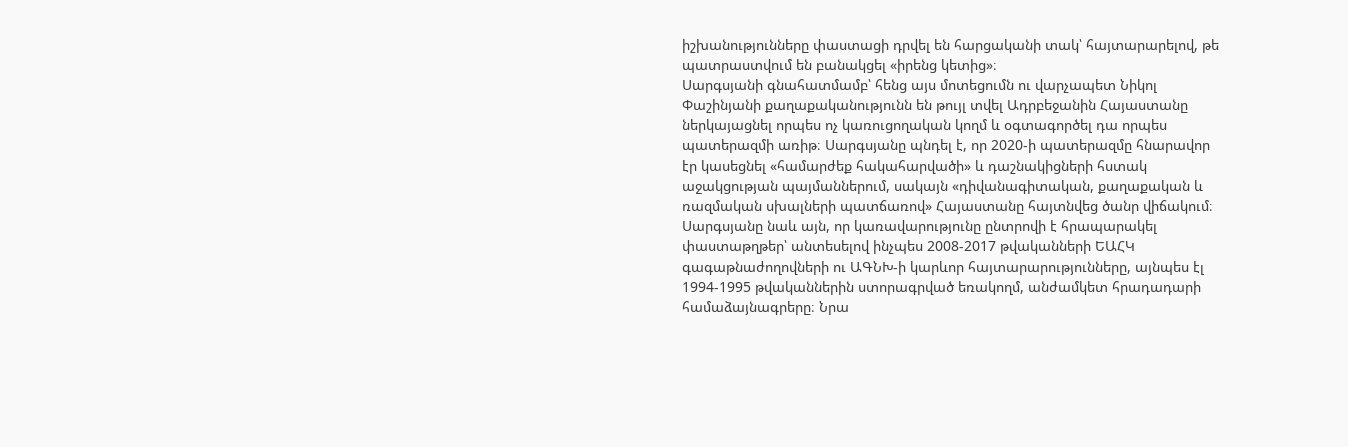իշխանությունները փաստացի դրվել են հարցականի տակ՝ հայտարարելով, թե պատրաստվում են բանակցել «իրենց կետից»։
Սարգսյանի գնահատմամբ՝ հենց այս մոտեցումն ու վարչապետ Նիկոլ Փաշինյանի քաղաքականությունն են թույլ տվել Ադրբեջանին Հայաստանը ներկայացնել որպես ոչ կառուցողական կողմ և օգտագործել դա որպես պատերազմի առիթ։ Սարգսյանը պնդել է, որ 2020-ի պատերազմը հնարավոր էր կասեցնել «համարժեք հակահարվածի» և դաշնակիցների հստակ աջակցության պայմաններում, սակայն «դիվանագիտական, քաղաքական և ռազմական սխալների պատճառով» Հայաստանը հայտնվեց ծանր վիճակում։
Սարգսյանը նաև այն, որ կառավարությունը ընտրովի է հրապարակել փաստաթղթեր՝ անտեսելով ինչպես 2008-2017 թվականների ԵԱՀԿ գագաթնաժողովների ու ԱԳՆԽ-ի կարևոր հայտարարությունները, այնպես էլ 1994-1995 թվականներին ստորագրված եռակողմ, անժամկետ հրադադարի համաձայնագրերը։ Նրա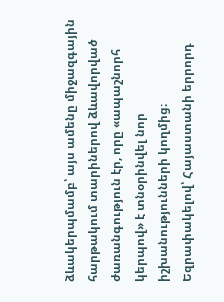ձևակերպմամբ՝ այս ամենը միջազգային հարթակում տարիներով ձևավորված ժառանգություն էր, որը «ապաշնորհ կերպով» է տնօրինվել նոր իշխանությունների կողմից։
Եզրափակելով՝ Հայաստանի երրորդ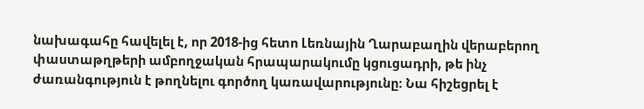նախագահը հավելել է, որ 2018-ից հետո Լեռնային Ղարաբաղին վերաբերող փաստաթղթերի ամբողջական հրապարակումը կցուցադրի, թե ինչ ժառանգություն է թողնելու գործող կառավարությունը։ Նա հիշեցրել է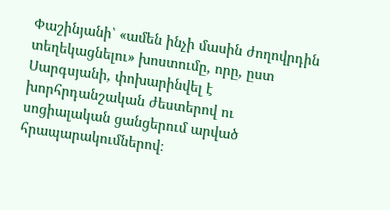Փաշինյանի՝ «ամեն ինչի մասին ժողովրդին տեղեկացնելու» խոստումը, որը, ըստ Սարգսյանի, փոխարինվել է խորհրդանշական ժեստերով ու սոցիալական ցանցերում արված հրապարակումներով։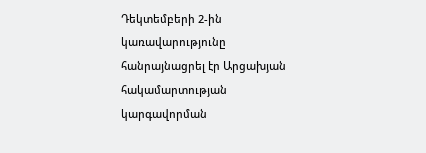Դեկտեմբերի 2-ին կառավարությունը հանրայնացրել էր Արցախյան հակամարտության կարգավորման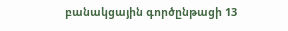բանակցային գործընթացի 13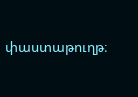փաստաթուղթ։